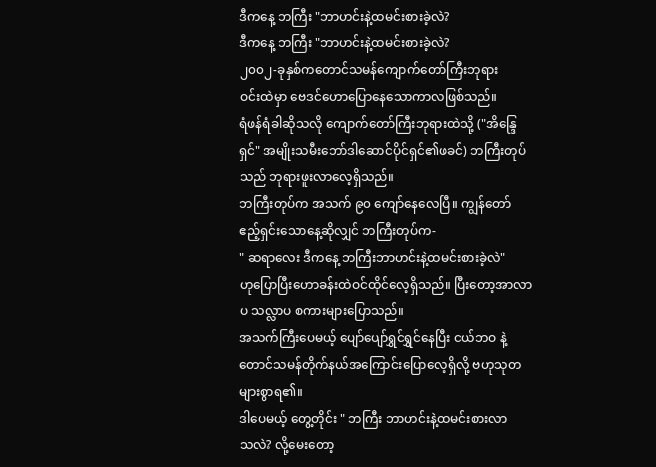ဒီကနေ့ ဘကြီး "ဘာဟင်းနဲ့ထမင်းစားခဲ့လဲ?
ဒီကနေ့ ဘကြီး "ဘာဟင်းနဲ့ထမင်းစားခဲ့လဲ?
၂၀၀၂-ခုနှစ်ကတောင်သမန်ကျောက်တော်ကြီးဘုရား
ဝင်းထဲမှာ ဗေဒင်ဟောပြောနေသောကာလဖြစ်သည်။
ရံဖန်ရံခါဆိုသလို ကျောက်တော်ကြီးဘုရားထဲသို့ ("အိန္ဒြေ
ရှင်" အမျိုးသမီးဘော်ဒါဆောင်ပိုင်ရှင်၏ဖခင်) ဘကြီးတုပ်
သည် ဘုရားဖူးလာလေ့ရှိသည်။
ဘကြီးတုပ်က အသက် ၉၀ ကျော်နေလေပြီ။ ကျွန်တော်
ဧည့်ရှင်းသောနေ့ဆိုလျှင် ဘကြီးတုပ်က-
" ဆရာလေး ဒီကနေ့ ဘကြီးဘာဟင်းနဲ့ထမင်းစားခဲ့လဲ"
ဟုပြောပြီးဟောခန်းထဲဝင်ထိုင်လေ့ရှိသည်။ ပြီးတော့အာလာ
ပ သလ္လာပ စကားများပြောသည်။
အသက်ကြီးပေမယ့် ပျော်ပျော်ရွှင်ရွှင်နေပြီး ငယ်ဘဝ နဲ့
တောင်သမန်တိုက်နယ်အကြောင်းပြောလေ့ရှိလို့ ဗဟုသုတ
များစွာရ၏။
ဒါပေမယ့် တွေ့တိုင်း " ဘကြီး ဘာဟင်းနဲ့ထမင်းစားလာ
သလဲ? လို့မေးတော့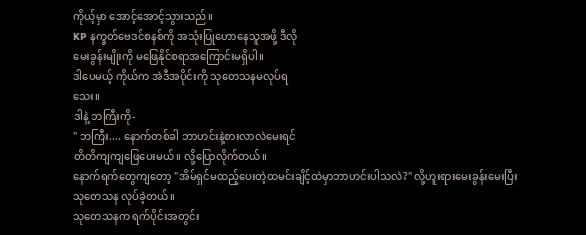ကိုယ့်မှာ အောင့်အောင့်သွားသည်။
KP နက္ခတ်ဗေဒင်စနစ်ကို အသုံးပြုဟောနေသူအဖို့ ဒီလို
မေးခွန်းမျိုးကို မဖြေနိုင်စရာအကြောင်းမရှိပါ။
ဒါပေမယ့် ကိုယ်က အဲဒီအပိုင်းကို သုတေသနမလုပ်ရ
သေး။
ဒါနဲ့ ဘကြီးကို-
" ဘကြီး.... နောက်တစ်ခါ ဘာဟင်းနဲ့စားလာလဲမေးရင်
တိတိကျကျဖြေပေးမယ်။ လို့ပြောလိုက်တယ်။
နောက်ရက်တွေကျတော့ "အိမ်ရှင်မထည့်ပေးတဲ့ထမင်းချိင့်ထဲမှာဘာဟင်းပါသလဲ?" လို့ဟူးရားမေးခွန်းမေးပြီး သုတေသန လုပ်ခဲ့တယ်။
သုတေသနက ရက်ပိုင်းအတွင်း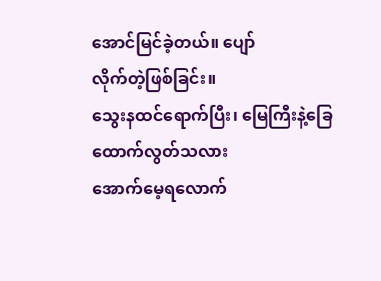အောင်မြင်ခဲ့တယ်။ ပျော်
လိုက်တဲ့ဖြစ်ခြင်း။
သွေးနထင်ရောက်ပြီး၊ မြေကြီးနဲ့ခြေထောက်လွတ်သလား
အောက်မေ့ရလောက်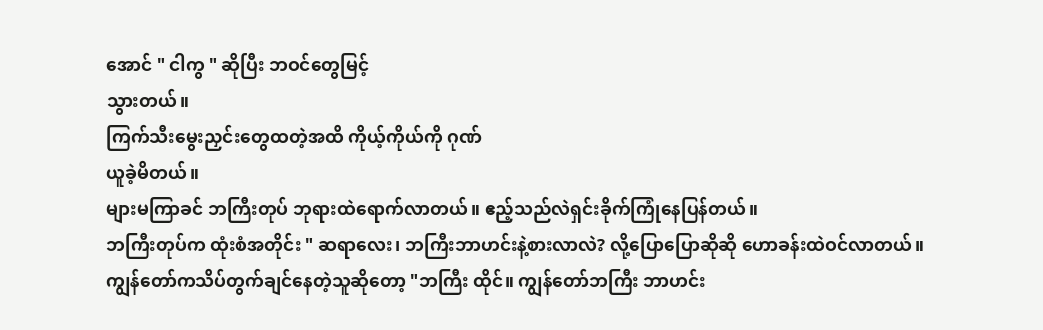အောင် " ငါကွ " ဆိုပြီး ဘဝင်တွေမြင့်
သွားတယ်။
ကြက်သီးမွေးညှင်းတွေထတဲ့အထိ ကိုယ့်ကိုယ်ကို ဂုဏ်
ယူခဲ့မိတယ်။
များမကြာခင် ဘကြီးတုပ် ဘုရားထဲရောက်လာတယ်။ ဧည့်သည်လဲရှင်းခိုက်ကြုံနေပြန်တယ်။
ဘကြီးတုပ်က ထုံးစံအတိုင်း " ဆရာလေး၊ ဘကြီးဘာဟင်းနဲ့စားလာလဲ? လို့ပြောပြောဆိုဆို ဟောခန်းထဲဝင်လာတယ်။
ကျွန်တော်ကသိပ်တွက်ချင်နေတဲ့သူဆိုတော့ "ဘကြီး ထိုင်။ ကျွန်တော်ဘကြီး ဘာဟင်း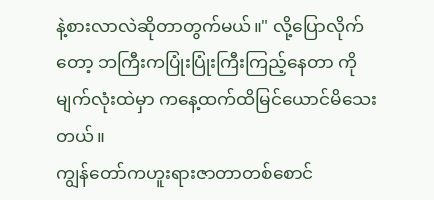နဲ့စားလာလဲဆိုတာတွက်မယ်။" လို့ပြောလိုက်တော့ ဘကြီးကပြုံးပြုံးကြီးကြည့်နေတာ ကို မျက်လုံးထဲမှာ ကနေ့ထက်ထိမြင်ယောင်မိသေးတယ်။
ကျွန်တော်ကဟူးရားဇာတာတစ်စောင်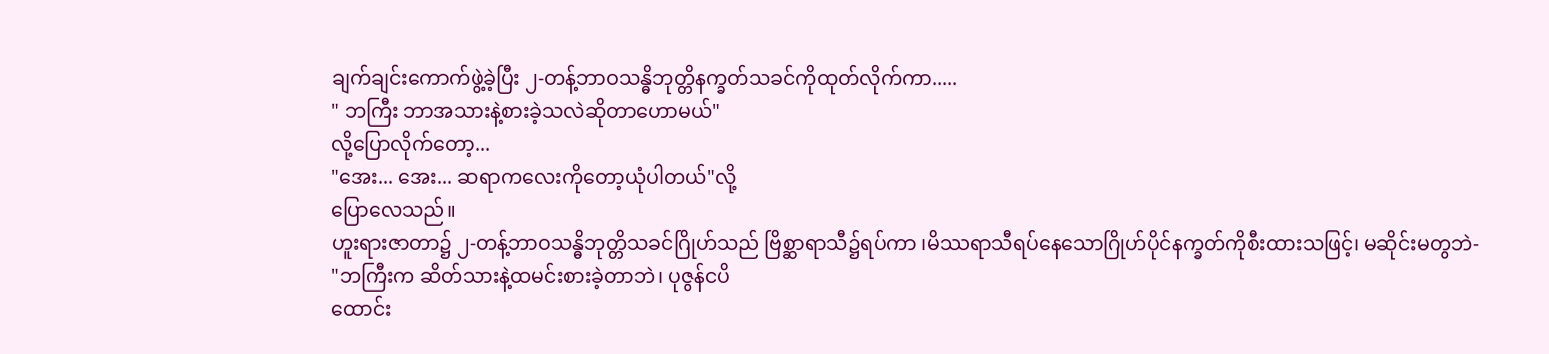ချက်ချင်းကောက်ဖွဲ့ခဲ့ပြီး ၂-တန့်ဘာဝသန္ဓိဘုတ္တိနက္ခတ်သခင်ကိုထုတ်လိုက်ကာ.....
" ဘကြီး ဘာအသားနဲ့စားခဲ့သလဲဆိုတာဟောမယ်"
လို့ပြောလိုက်တော့...
"အေး... အေး... ဆရာကလေးကိုတော့ယုံပါတယ်"လို့
ပြောလေသည်။
ဟူးရားဇာတာ၌ ၂-တန့်ဘာဝသန္ဓိဘုတ္တိသခင်ဂြိုဟ်သည် ဗြိစ္ဆာရာသီ၌ရပ်ကာ ၊မိဿရာသီရပ်နေသောဂြိုဟ်ပိုင်နက္ခတ်ကိုစီးထားသဖြင့်၊ မဆိုင်းမတွဘဲ-
"ဘကြီးက ဆိတ်သားနဲ့ထမင်းစားခဲ့တာဘဲ၊ ပုဇွန်ငပိ
ထောင်း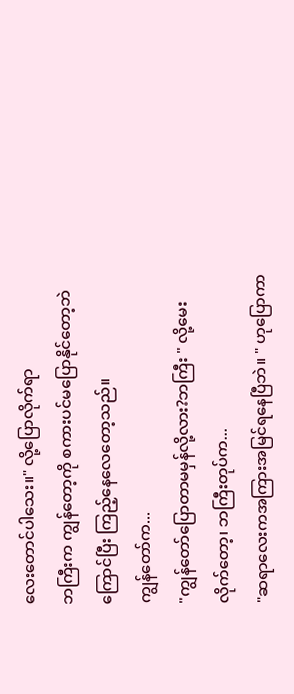လေးတောင်ပါသေး။" လို့ပြောလိုက်ရာ
ဘကြီးက ကျွန်တော့ကို စကားပင်မပြောနိုင်တော့ဘဲ
ကြောင်ပြီး ကြည့်နေလေတော့သည်။
ကျွန်တော်က...
"ကျွန်တော်ပြောတာမမှန်လို့လား?ဘကြီး " လို့မေး
လိုက်တော့၊ ဘကြီးတုပ်က...
"ဆရာလေးကအကြားအမြင်ရနေပြီဘဲ။ " ဟုပြောကာ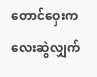တောင်ဝှေးကလေးဆွဲလျှက်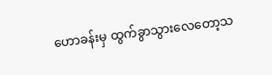ဟောခန်းမှ ထွက်ခွာသွားလေတော့သ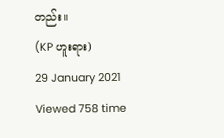တည်း။
(KP ဟူးရား)
29 January 2021
Viewed 758 time